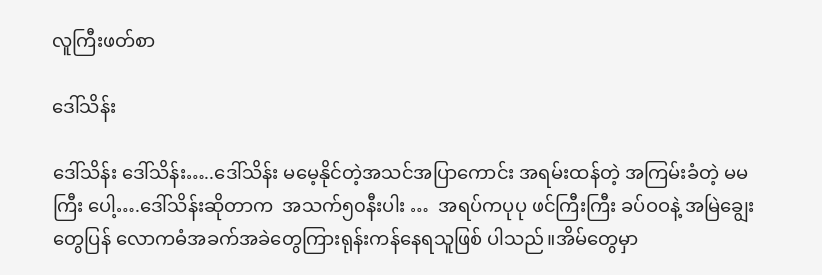လူကြီးဖတ်စာ

ဒေါ်သိန်း

ဒေါ်သိန်း ဒေါ်သိန်း…..ဒေါ်သိန်း မမေ့နိုင်တဲ့အသင်အပြာကောင်း အရမ်းထန်တဲ့ အကြမ်းခံတဲ့ မမကြီး ပေါ့….ဒေါ်သိန်းဆိုတာက  အသက်၅၀နီးပါး …  အရပ်ကပုပု ဖင်ကြီးကြီး ခပ်ဝဝနဲ့ အမြဲချွေးတွေပြန် လောကဓံအခက်အခဲတွေကြားရုန်းကန်နေရသူဖြစ် ပါသည်။အိမ်တွေမှာ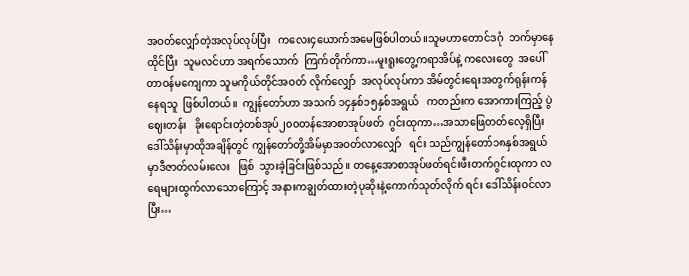အဝတ်လျှော်တဲ့အလုပ်လုပ်ပြီး   ကလေး၄ယောက်အမေဖြစ်ပါတယ်။သူမဟာတောင်ဒဂုံ  ဘက်မှာနေထိုင်ပြီး  သူမလင်ဟာ အရက်သောက်  ကြက်တိုက်ကာ…မူးရူးတွေ့ကရာအိပ်နဲ့ ကလေးတွေ  အပေါ်တာဝန်မကျေကာ သူမကိုယ်တိုင်အဝတ် လိုက်လျှော်  အလုပ်လုပ်ကာ အိမ်တွင်းရေးအတွက်ရုန်းကန်နေရသူ  ဖြစ်ပါတယ်။  ကျွန်တော်ဟာ အသက် ၁၄နှစ်၁၅နှစ်အရွယ်   ကတည်းက အောကားကြည့် ပွဲဈေးတန်း   ခိုးရောင်းတဲ့တစ်အုပ်၂၀၀တန်အောစာအုပ်ဖတ်  ဂွင်းထုကာ…အသာဖြေတတ်လေ့ရှိပြီး  ဒေါ်သိန်းမှာထိုအချိန်တွင် ကျွန်တော်တို့အိမ်မှာအဝတ်လာလျှော်   ရင်း သည်ကျွန်တော်၁၈နှစ်အရွယ်မှာဒီဇာတ်လမ်းလေး   ဖြစ်  သွားခဲ့ခြင်းဖြစ်သည်။ တနေ့အောစာအုပ်ဖတ်ရင်းဖီးတက်ဂွင်းထုကာ လရေများထွက်လာသောကြောင့် အနားကချွတ်ထားတဲ့ပုဆိုးနဲ့ကောက်သုတ်လိုက် ရင်း ဒေါ်သိန်းဝင်လာပြီး…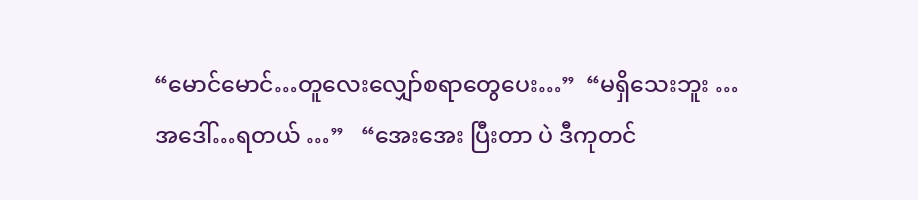“မောင်မောင်…တူလေးလျှော်စရာတွေပေး…”  “မရှိသေးဘူး …အဒေါ်…ရတယ် …”   “အေးအေး ပြီးတာ ပဲ ဒီကုတင်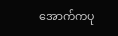အောက်ကပု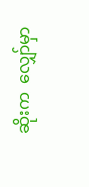ဆိုးက  လျှော်မှာ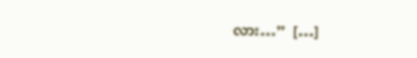လား…”  […]